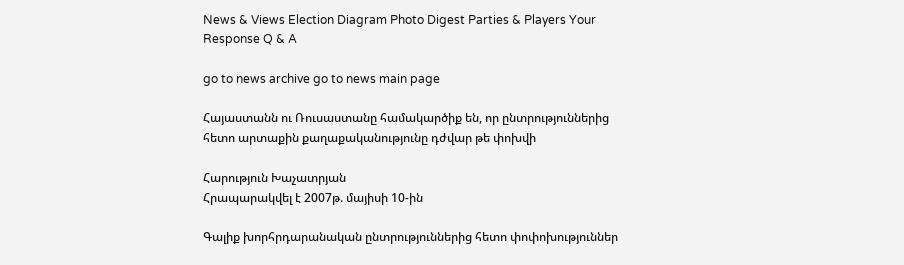News & Views Election Diagram Photo Digest Parties & Players Your Response Q & A

go to news archive go to news main page

Հայաստանն ու Ռուսաստանը համակարծիք են, որ ընտրություններից հետո արտաքին քաղաքականությունը դժվար թե փոխվի

Հարություն Խաչատրյան
Հրապարակվել է 2007թ. մայիսի 10-ին

Գալիք խորհրդարանական ընտրություններից հետո փոփոխություններ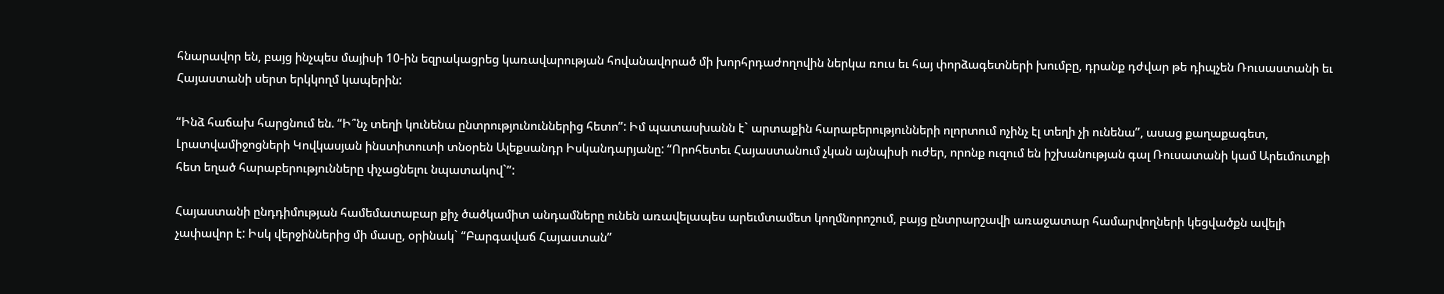հնարավոր են, բայց ինչպես մայիսի 10-ին եզրակացրեց կառավարության հովանավորած մի խորհրդաժողովին ներկա ռուս եւ հայ փորձագետների խումբը, դրանք դժվար թե դիպչեն Ռուսաստանի եւ Հայաստանի սերտ երկկողմ կապերին:

“Ինձ հաճախ հարցնում են. “Ի՞նչ տեղի կունենա ընտրությունուններից հետո”: Իմ պատասխանն է` արտաքին հարաբերությունների ոլորտում ոչինչ էլ տեղի չի ունենա”, ասաց քաղաքագետ, Լրատվամիջոցների Կովկասյան ինստիտուտի տնօրեն Ալեքսանդր Իսկանդարյանը: “Որոհետեւ Հայաստանում չկան այնպիսի ուժեր, որոնք ուզում են իշխանության գալ Ռուսատանի կամ Արեւմուտքի հետ եղած հարաբերությունները փչացնելու նպատակով`”:

Հայաստանի ընդդիմության համեմատաբար քիչ ծածկամիտ անդամները ունեն առավելապես արեւմտամետ կողմնորոշում, բայց ընտրարշավի առաջատար համարվողների կեցվածքն ավելի չափավոր է: Իսկ վերջիններից մի մասը, օրինակ` “Բարգավաճ Հայաստան”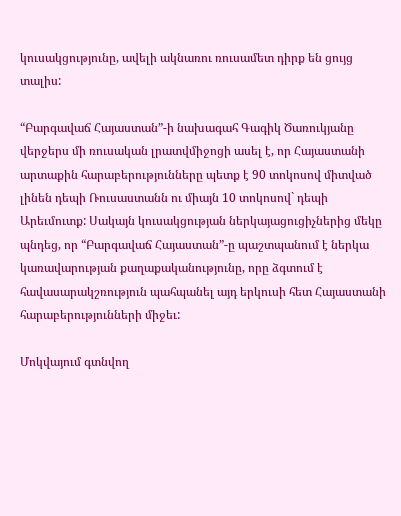կուսակցությունը, ավելի ակնառու ռուսամետ դիրք են ցույց տալիս:

“Բարգավաճ Հայաստան”-ի նախագահ Գագիկ Ծառուկյանը վերջերս մի ռուսական լրատվմիջոցի ասել է, որ Հայաստանի արտաքին հարաբերությունները պետք է 90 տոկոսով միտված լինեն դեպի Ռուսաստանն ու միայն 10 տոկոսով` դեպի Արեւմուտք: Սակայն կուսակցության ներկայացուցիչներից մեկը պնդեց, որ “Բարգավաճ Հայաստան”-ը պաշտպանում է ներկա կառավարության քաղաքականությունը, որը ձգտում է հավասարակշռություն պահպանել այդ երկուսի հետ Հայաստանի հարաբերությունների միջեւ:

Մոկվայում գտնվող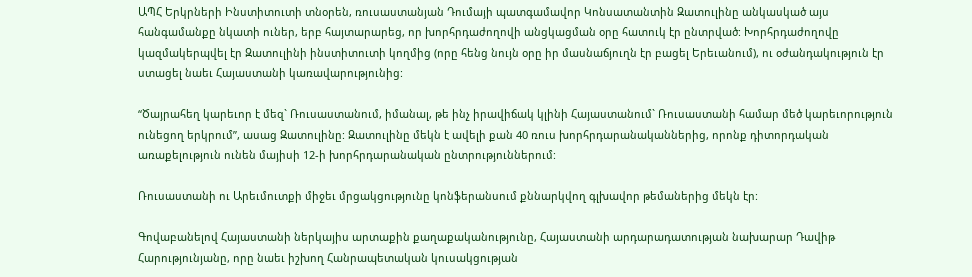ԱՊՀ Երկրների Ինստիտուտի տնօրեն, ռուսաստանյան Դումայի պատգամավոր Կոնսատանտին Զատուլինը անկասկած այս հանգամանքը նկատի ուներ, երբ հայտարարեց, որ խորհրդաժողովի անցկացման օրը հատուկ էր ընտրված: Խորհրդաժողովը կազմակերպվել էր Զատուլինի ինստիտուտի կողմից (որը հենց նույն օրը իր մասնաճյուղն էր բացել Երեւանում), ու օժանդակություն էր ստացել նաեւ Հայաստանի կառավարությունից:

“Ծայրահեղ կարեւոր է մեզ` Ռուսաստանում, իմանալ, թե ինչ իրավիճակ կլինի Հայաստանում` Ռուսաստանի համար մեծ կարեւորություն ունեցող երկրում”, ասաց Զատուլինը: Զատուլինը մեկն է ավելի քան 40 ռուս խորհրդարանականներից, որոնք դիտորդական առաքելություն ունեն մայիսի 12-ի խորհրդարանական ընտրություններում:

Ռուսաստանի ու Արեւմուտքի միջեւ մրցակցությունը կոնֆերանսում քննարկվող գլխավոր թեմաներից մեկն էր:

Գովաբանելով Հայաստանի ներկայիս արտաքին քաղաքականությունը, Հայաստանի արդարադատության նախարար Դավիթ Հարությունյանը, որը նաեւ իշխող Հանրապետական կուսակցության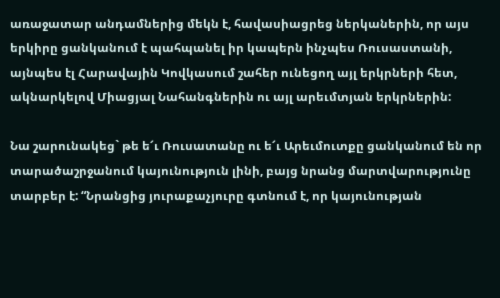առաջատար անդամներից մեկն է, հավասիացրեց ներկաներին, որ այս երկիրը ցանկանում է պահպանել իր կապերն ինչպես Ռուսաստանի, այնպես էլ Հարավային Կովկասում շահեր ունեցող այլ երկրների հետ, ակնարկելով Միացյալ Նահանգներին ու այլ արեւմտյան երկրներին:

Նա շարունակեց` թե ե՜ւ Ռուսատանը ու ե՜ւ Արեւմուտքը ցանկանում են որ տարածաշրջանում կայունություն լինի, բայց նրանց մարտվարությունը տարբեր է: “Նրանցից յուրաքաչյուրը գտնում է, որ կայունության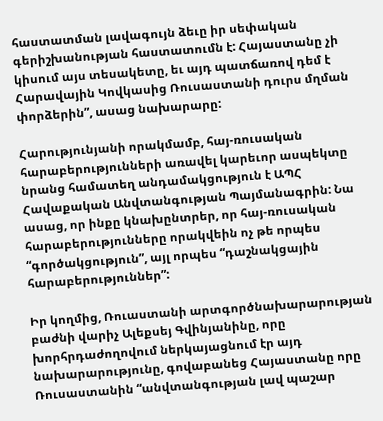հաստատման լավագույն ձեւը իր սեփական գերիշխանության հաստատումն է: Հայաստանը չի կիսում այս տեսակետը, եւ այդ պատճառով դեմ է Հարավային Կովկասից Ռուսաստանի դուրս մղման փորձերին”, ասաց նախարարը:

Հարությունյանի որակմամբ, հայ-ռուսական հարաբերությունների առավել կարեւոր ասպեկտը նրանց համատեղ անդամակցություն է ԱՊՀ Հավաքական Անվտանգության Պայմանագրին: Նա ասաց, որ ինքը կնախընտրեր, որ հայ-ռուսական հարաբերությունները որակվեին ոչ թե որպես “գործակցություն”, այլ որպես “դաշնակցային հարաբերություններ”:

Իր կողմից, Ռուաստանի արտգործնախարարության բաժնի վարիչ Ալեքսեյ Գվինյանինը, որը խորհրդաժողովում ներկայացնում էր այդ նախարարությունը, գովաբանեց Հայաստանը որը Ռուսաստանին “անվտանգության լավ պաշար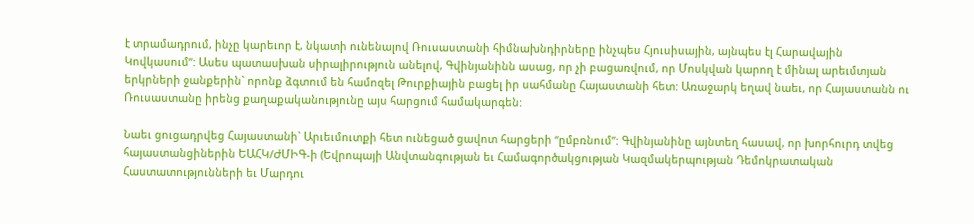է տրամադրում, ինչը կարեւոր է, նկատի ունենալով Ռուսաստանի հիմնախնդիրները ինչպես Հյուսիսային, այնպես էլ Հարավային Կովկասում”: Ասես պատասխան սիրալիրություն անելով, Գվինյանինն ասաց, որ չի բացառվում, որ Մոսկվան կարող է մինալ արեւմտյան երկրների ջանքերին` որոնք ձգտում են համոզել Թուրքիային բացել իր սահմանը Հայաստանի հետ: Առաջարկ եղավ նաեւ, որ Հայաստանն ու Ռուսաստանը իրենց քաղաքականությունը այս հարցում համակարգեն:

Նաեւ ցուցադրվեց Հայաստանի` Արւեւմուտքի հետ ունեցած ցավոտ հարցերի “ըմբռնում”: Գվինյանինը այնտեղ հասավ, որ խորհուրդ տվեց հայաստանցիներին ԵԱՀԿ/ԺՄԻԳ-ի (Եվրոպայի Անվտանգության եւ Համագործակցության Կազմակերպության Դեմոկրատական Հաստատությունների եւ Մարդու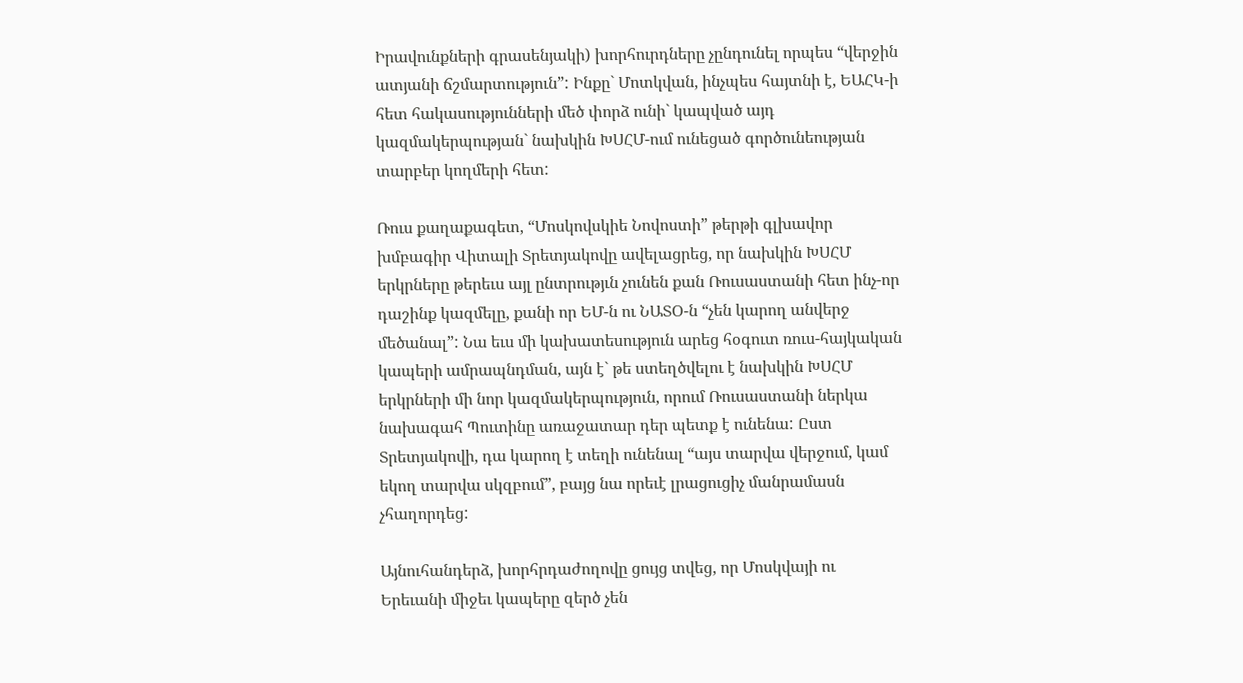Իրավունքների գրասենյակի) խորհուրդները չընդունել որպես “վերջին ատյանի ճշմարտություն”: Ինքը` Մոտկվան, ինչպես հայտնի է, ԵԱՀԿ-ի հետ հակասությունների մեծ փորձ ունի` կապված այդ կազմակերպության` նախկին ԽՍՀՄ-ում ունեցած գործունեության տարբեր կողմերի հետ:

Ռուս քաղաքագետ, “Մոսկովսկիե Նովոստի” թերթի գլխավոր խմբագիր Վիտալի Տրետյակովը ավելացրեց, որ նախկին ԽՍՀՄ երկրները թերեւս այլ ընտրությւն չունեն քան Ռուսաստանի հետ ինչ-որ դաշինք կազմելը, քանի որ ԵՄ-ն ու ՆԱՏՕ-ն “չեն կարող անվերջ մեծանալ”: Նա եւս մի կախատեսություն արեց հօգուտ ռուս-հայկական կապերի ամրապնդման, այն է` թե ստեղծվելու է նախկին ԽՍՀՄ երկրների մի նոր կազմակերպություն, որում Ռուսաստանի ներկա նախագահ Պուտինը առաջատար դեր պետք է ունենա: Ըստ Տրետյակովի, դա կարող է տեղի ունենալ “այս տարվա վերջում, կամ եկող տարվա սկզբում”, բայց նա որեւէ լրացուցիչ մանրամասն չհաղորդեց:

Այնուհանդերձ, խորհրդաժողովը ցույց տվեց, որ Մոսկվայի ու Երեւանի միջեւ կապերը զերծ չեն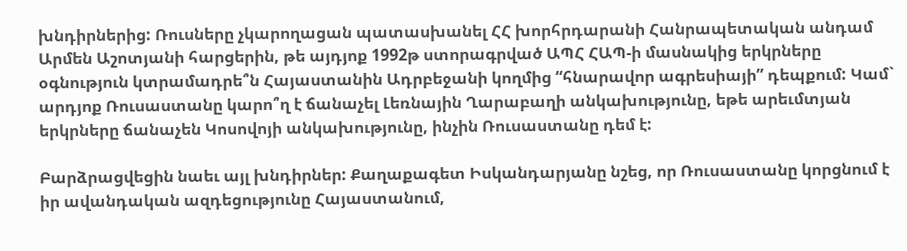խնդիրներից: Ռուսները չկարողացան պատասխանել ՀՀ խորհրդարանի Հանրապետական անդամ Արմեն Աշոտյանի հարցերին, թե այդյոք 1992թ ստորագրված ԱՊՀ ՀԱՊ-ի մասնակից երկրները օգնություն կտրամադրե՞ն Հայաստանին Ադրբեջանի կողմից “հնարավոր ագրեսիայի” դեպքում: Կամ` արդյոք Ռուսաստանը կարո՞ղ է ճանաչել Լեռնային Ղարաբաղի անկախությունը, եթե արեւմտյան երկրները ճանաչեն Կոսովոյի անկախությունը, ինչին Ռուսաստանը դեմ է:

Բարձրացվեցին նաեւ այլ խնդիրներ: Քաղաքագետ Իսկանդարյանը նշեց, որ Ռուսաստանը կորցնում է իր ավանդական ազդեցությունը Հայաստանում,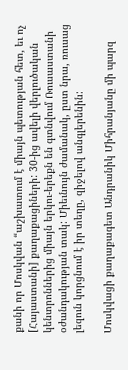քանի որ Մոսկվան “աշխատում է միայն պետության հետ, եւ ոչ [Հայաստանի] քաղաքացիների: 30-ից ավելի վերլուծական կենտրոններից միայն երկու-երեքն են գտնվում Ռուսաստանի օժանդակության տակ: Միեւնույն ժամանակ, ըստ նրա, ռուսաց լեզուն կորցնում է իր տեղը, զիջելով անգլերենին:

Մոսկվացի քաղաքագետ Անդրանիկ Միհրանյանը մի պարզ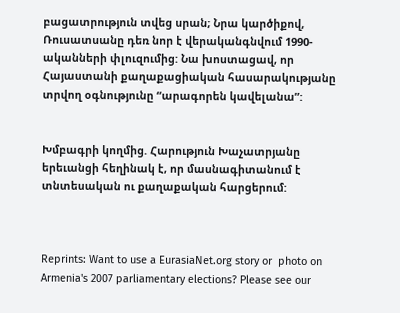բացատրություն տվեց սրան; Նրա կարծիքով, Ռուսատսանը դեռ նոր է վերականգնվում 1990-ականների փլուզումից: Նա խոստացավ, որ Հայաստանի քաղաքացիական հասարակությանը տրվող օգնությունը “արագորեն կավելանա”:


Խմբագրի կողմից. Հարություն Խաչատրյանը երեւանցի հեղինակ է, որ մասնագիտանում է տնտեսական ու քաղաքական հարցերում:



Reprints: Want to use a EurasiaNet.org story or  photo on Armenia's 2007 parliamentary elections? Please see our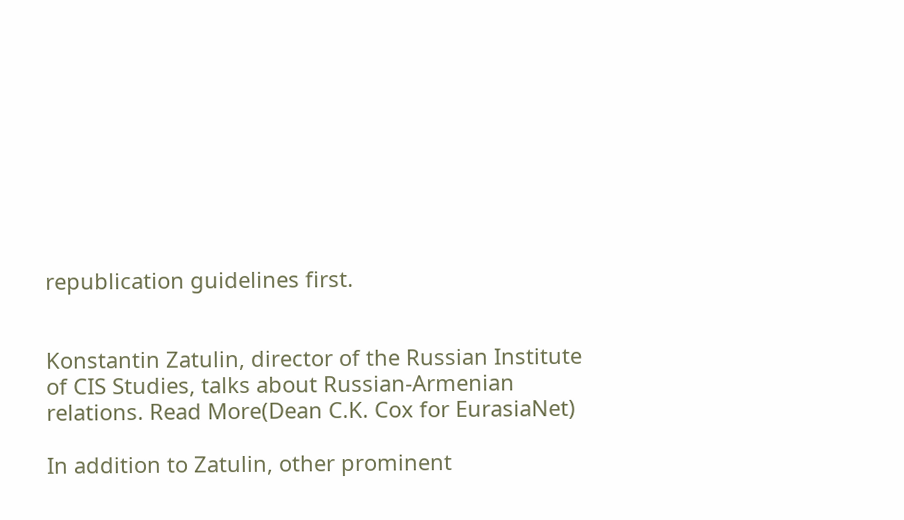republication guidelines first.


Konstantin Zatulin, director of the Russian Institute of CIS Studies, talks about Russian-Armenian relations. Read More(Dean C.K. Cox for EurasiaNet)

In addition to Zatulin, other prominent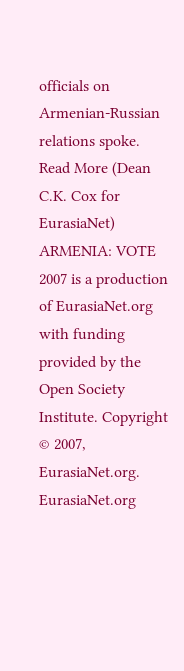officials on Armenian-Russian relations spoke. Read More (Dean C.K. Cox for EurasiaNet)
ARMENIA: VOTE 2007 is a production of EurasiaNet.org with funding provided by the Open Society Institute. Copyright © 2007, EurasiaNet.org. EurasiaNet.org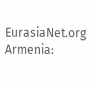EurasiaNet.org
Armenia: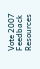Vote 2007 Feedback Resources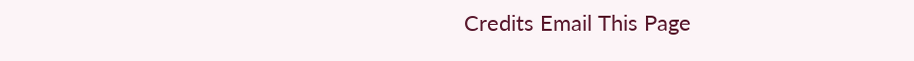Credits Email This Page